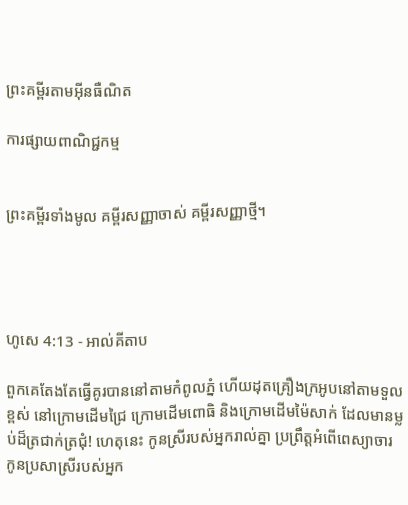ព្រះគម្ពីរតាមអ៊ីនធឺណិត

ការផ្សាយពាណិជ្ជកម្ម


ព្រះគម្ពីរទាំងមូល គម្ពីរសញ្ញាចាស់ គម្ពីរសញ្ញាថ្មី។




ហូសេ 4:13 - អាល់គីតាប

ពួកគេតែងតែធ្វើគូរបាននៅតាមកំពូលភ្នំ ហើយដុតគ្រឿងក្រអូបនៅតាមទួលខ្ពស់ នៅក្រោមដើមជ្រៃ ក្រោមដើមពោធិ និងក្រោមដើមម៉ៃ‌សាក់ ដែលមានម្លប់ដ៏ត្រជាក់‌ត្រជុំ! ហេតុនេះ កូនស្រីរបស់អ្នករាល់គ្នា ប្រព្រឹត្តអំពើពេស្យា‌ចារ កូនប្រសាស្រីរបស់អ្នក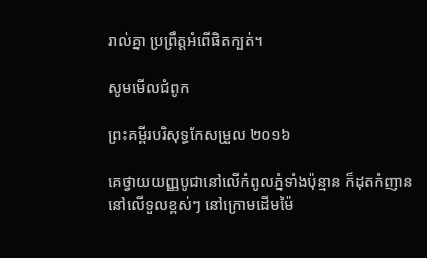រាល់គ្នា ប្រព្រឹត្តអំពើផិតក្បត់។

សូមមើលជំពូក

ព្រះគម្ពីរបរិសុទ្ធកែសម្រួល ២០១៦

គេថ្វាយយញ្ញ‌បូជានៅលើកំពូលភ្នំទាំងប៉ុន្មាន ក៏ដុតកំញាននៅលើទួលខ្ពស់ៗ នៅក្រោមដើមម៉ៃ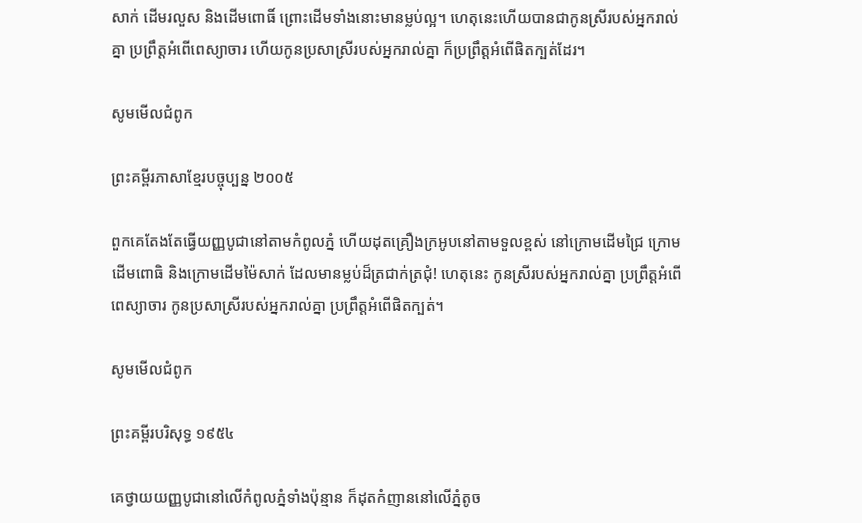សាក់ ដើមរលួស និងដើមពោធិ៍ ព្រោះដើមទាំងនោះមានម្លប់ល្អ។ ហេតុនេះហើយបានជាកូនស្រីរបស់អ្នករាល់គ្នា ប្រព្រឹត្តអំពើពេស្យា‌ចារ ហើយកូនប្រសាស្រីរបស់អ្នករាល់គ្នា ក៏ប្រព្រឹត្តអំពើផិតក្បត់ដែរ។

សូមមើលជំពូក

ព្រះគម្ពីរភាសាខ្មែរបច្ចុប្បន្ន ២០០៥

ពួកគេតែងតែធ្វើយញ្ញ‌បូជានៅតាមកំពូលភ្នំ ហើយដុតគ្រឿងក្រអូបនៅតាមទួលខ្ពស់ នៅក្រោមដើមជ្រៃ ក្រោមដើមពោធិ និងក្រោមដើមម៉ៃ‌សាក់ ដែលមានម្លប់ដ៏ត្រជាក់‌ត្រជុំ! ហេតុនេះ កូនស្រីរបស់អ្នករាល់គ្នា ប្រព្រឹត្តអំពើពេស្យា‌ចារ កូនប្រសាស្រីរបស់អ្នករាល់គ្នា ប្រព្រឹត្តអំពើផិតក្បត់។

សូមមើលជំពូក

ព្រះគម្ពីរបរិសុទ្ធ ១៩៥៤

គេថ្វាយយញ្ញ‌បូជានៅលើកំពូលភ្នំទាំងប៉ុន្មាន ក៏ដុតកំញាននៅលើភ្នំតូច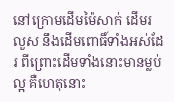នៅក្រោមដើមម៉ៃសាក់ ដើមរលួស នឹងដើមពោធិ៍ទាំងអស់ដែរ ពីព្រោះដើមទាំងនោះមានម្លប់ល្អ គឺហេតុនោះ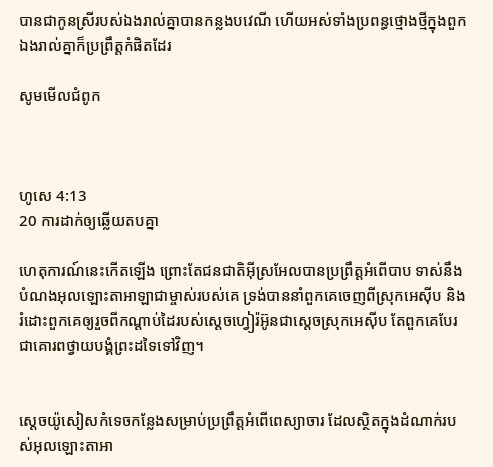បានជាកូនស្រីរបស់ឯងរាល់គ្នាបានកន្លងបវេណី ហើយអស់ទាំងប្រពន្ធថ្មោង‌ថ្មីក្នុងពួកឯងរាល់គ្នាក៏ប្រព្រឹត្តកំផិតដែរ

សូមមើលជំពូក



ហូសេ 4:13
20 ការដាក់ឲ្យឆ្លើយតបគ្នា

ហេតុ‌ការណ៍នេះកើតឡើង ព្រោះតែជន‌ជាតិអ៊ីស្រ‌អែលបានប្រព្រឹត្តអំពើបាប ទាស់នឹងបំណងអុលឡោះ‌តាអាឡាជាម្ចាស់របស់គេ ទ្រង់បាននាំពួកគេចេញពីស្រុកអេស៊ីប និងរំដោះពួកគេឲ្យរួចពីកណ្តាប់ដៃរបស់ស្តេចហ្វៀរ៉អ៊ូនជាស្តេចស្រុកអេស៊ីប តែពួកគេបែរជាគោរពថ្វាយ‌បង្គំព្រះដទៃទៅវិញ។


ស្តេចយ៉ូសៀសកំទេចកន្លែងសម្រាប់ប្រព្រឹត្តអំពើពេស្យា‌ចារ ដែលស្ថិតក្នុងដំណាក់របស់អុលឡោះ‌តាអា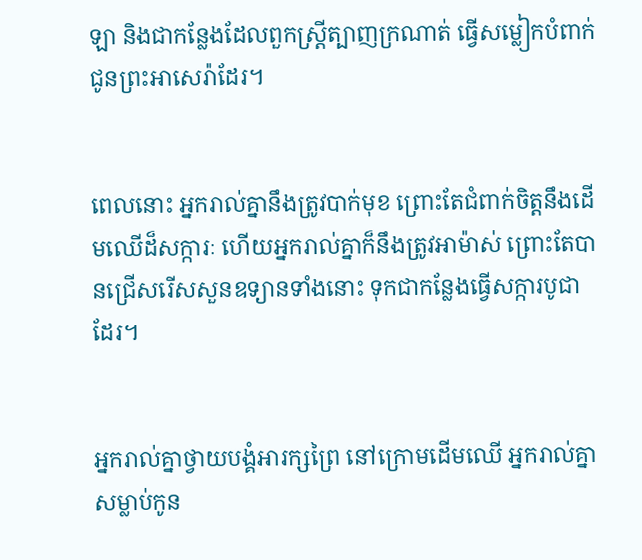ឡា និងជាកន្លែងដែលពួកស្ត្រីត្បាញក្រណាត់ ធ្វើសម្លៀក‌បំពាក់ជូនព្រះ‌អាសេ‌រ៉ាដែរ។


ពេលនោះ អ្នករាល់គ្នានឹងត្រូវបាក់មុខ ព្រោះតែជំពាក់ចិត្តនឹងដើមឈើដ៏សក្ការៈ ហើយអ្នករាល់គ្នាក៏នឹងត្រូវអាម៉ាស់ ព្រោះតែបានជ្រើសរើសសួនឧទ្យានទាំងនោះ ទុកជាកន្លែងធ្វើសក្ការ‌បូជាដែរ។


អ្នករាល់គ្នាថ្វាយ‌បង្គំអារក្សព្រៃ នៅក្រោមដើមឈើ អ្នករាល់គ្នាសម្លាប់កូន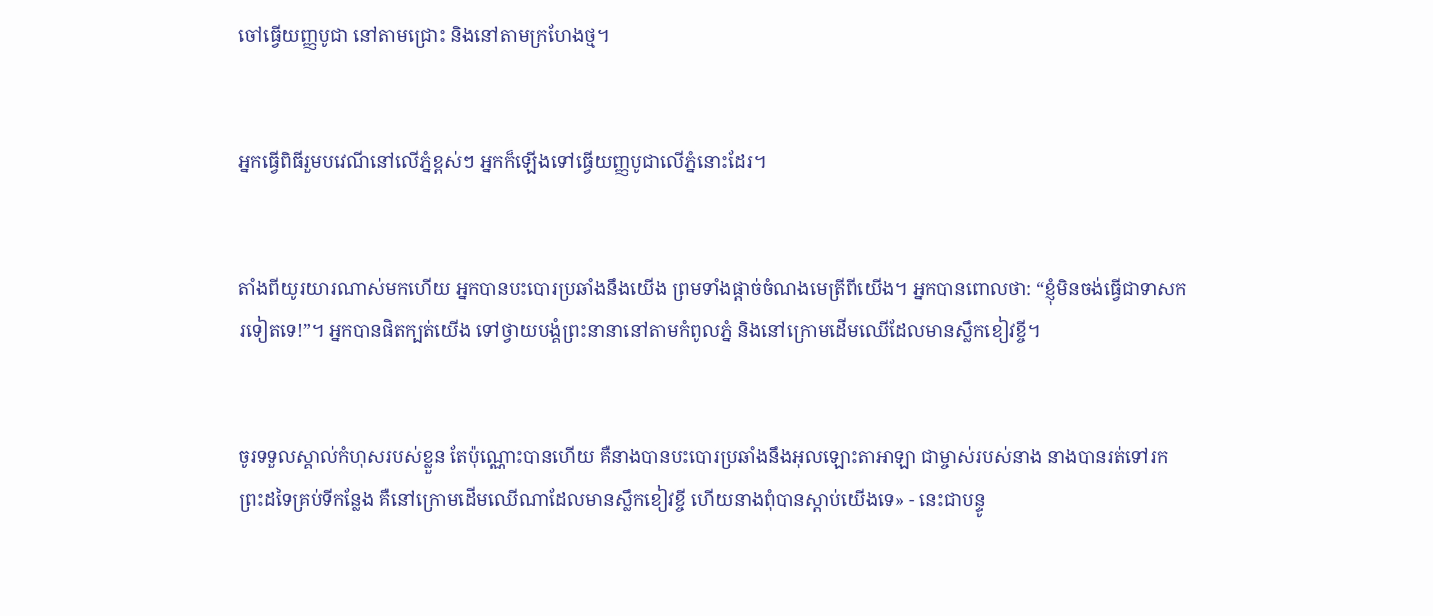ចៅធ្វើយញ្ញ‌បូជា នៅតាមជ្រោះ និងនៅតាមក្រហែងថ្ម។


អ្នកធ្វើពិធីរួមបវេណីនៅលើភ្នំខ្ពស់ៗ អ្នកក៏ឡើងទៅធ្វើយញ្ញ‌បូជាលើភ្នំនោះដែរ។


តាំងពីយូរ‌យារណាស់មកហើយ អ្នកបានបះ‌បោរប្រឆាំងនឹងយើង ព្រមទាំងផ្ដាច់ចំណងមេត្រីពីយើង។ អ្នកបានពោលថា: “ខ្ញុំមិនចង់ធ្វើជាទាសករទៀតទេ!”។ អ្នកបានផិតក្បត់យើង ទៅថ្វាយ‌បង្គំព្រះនានានៅតាមកំពូលភ្នំ និងនៅក្រោមដើមឈើដែលមានស្លឹកខៀវខ្ចី។


ចូរទទួលស្គាល់កំហុសរបស់ខ្លួន តែប៉ុណ្ណោះបានហើយ គឺនាងបានបះ‌បោរប្រឆាំងនឹងអុលឡោះ‌តាអាឡា ជាម្ចាស់របស់នាង នាងបានរត់ទៅរកព្រះដទៃគ្រប់ទីកន្លែង គឺនៅក្រោមដើមឈើណាដែលមានស្លឹកខៀវខ្ចី ហើយនាងពុំបានស្ដាប់យើងទេ» - នេះជាបន្ទូ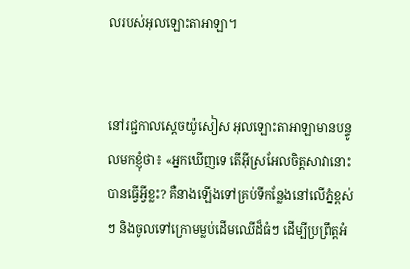លរបស់អុលឡោះ‌តាអាឡា។


នៅរជ្ជកាលស្តេចយ៉ូសៀស អុលឡោះ‌តាអាឡាមានបន្ទូលមកខ្ញុំថា៖ «អ្នកឃើញទេ តើអ៊ីស្រ‌អែលចិត្តសាវានោះបានធ្វើអ្វីខ្លះ? គឺនាងឡើងទៅគ្រប់ទីកន្លែងនៅលើភ្នំខ្ពស់ៗ និងចូលទៅក្រោមម្លប់ដើមឈើដ៏ធំៗ ដើម្បីប្រព្រឹត្តអំ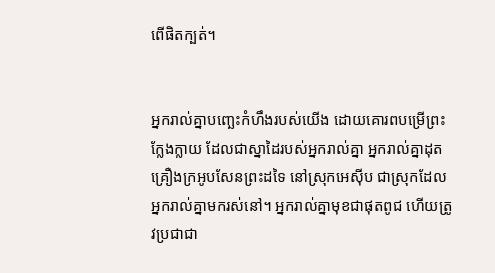ពើផិតក្បត់។


អ្នករាល់គ្នាបញ្ឆេះកំហឹងរបស់យើង ដោយគោរពបម្រើព្រះក្លែង‌ក្លាយ ដែលជាស្នាដៃរបស់អ្នករាល់គ្នា អ្នករាល់គ្នាដុតគ្រឿងក្រអូបសែនព្រះដទៃ នៅស្រុកអេស៊ីប ជាស្រុកដែលអ្នករាល់គ្នាមករស់នៅ។ អ្នករាល់គ្នាមុខជាផុតពូជ ហើយត្រូវប្រជា‌ជា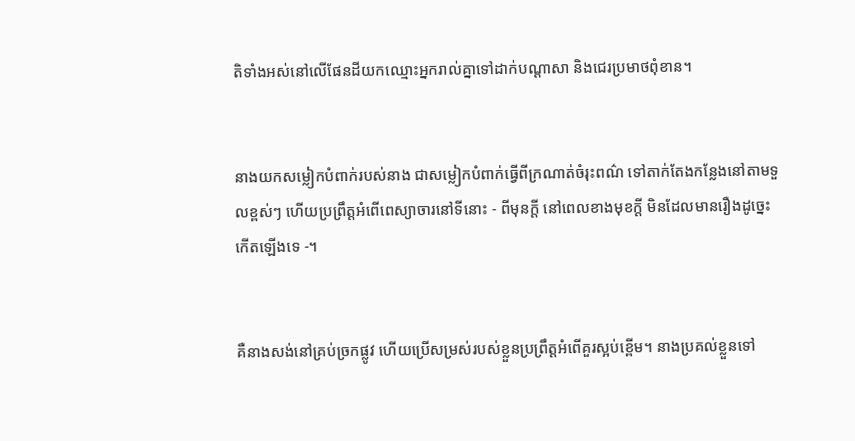តិទាំងអស់នៅលើផែនដីយកឈ្មោះអ្នករាល់គ្នាទៅដាក់បណ្ដាសា និងជេរប្រមាថពុំ‌ខាន។


នាងយកសម្លៀក‌បំពាក់របស់នាង ជាសម្លៀក‌បំពាក់ធ្វើពីក្រណាត់ចំរុះពណ៌ ទៅតាក់តែងកន្លែងនៅតាមទួលខ្ពស់ៗ ហើយប្រព្រឹត្តអំពើពេស្យា‌ចារនៅទីនោះ - ពីមុនក្ដី នៅពេលខាងមុខក្ដី មិនដែលមានរឿងដូច្នេះកើតឡើងទេ -។


គឺនាងសង់នៅគ្រប់ច្រកផ្លូវ ហើយប្រើសម្រស់របស់ខ្លួនប្រព្រឹត្តអំពើគួរស្អប់ខ្ពើម។ នាងប្រគល់ខ្លួនទៅ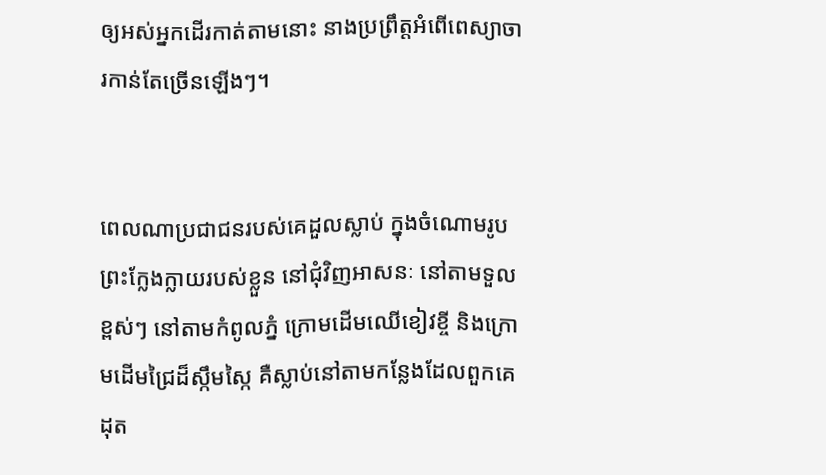ឲ្យអស់អ្នកដើរកាត់តាមនោះ នាងប្រព្រឹត្តអំពើពេស្យា‌ចារកាន់តែច្រើនឡើងៗ។


ពេលណាប្រជា‌ជនរបស់គេដួលស្លាប់ ក្នុងចំណោមរូបព្រះក្លែង‌ក្លាយរបស់ខ្លួន នៅជុំ‌វិញអាសនៈ នៅតាមទួលខ្ពស់ៗ នៅតាមកំពូលភ្នំ ក្រោមដើមឈើខៀវខ្ចី និងក្រោមដើមជ្រៃដ៏ស្កឹម‌ស្កៃ គឺស្លាប់នៅតាមកន្លែងដែលពួកគេដុត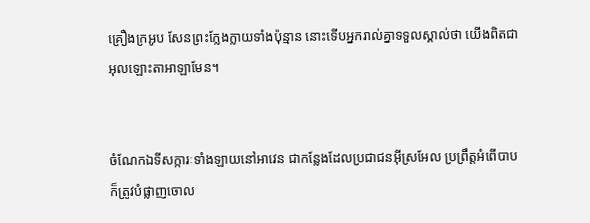គ្រឿងក្រអូប សែនព្រះក្លែង‌ក្លាយទាំងប៉ុន្មាន នោះទើបអ្នករាល់គ្នាទទួលស្គាល់ថា យើងពិតជាអុលឡោះ‌តាអាឡាមែន។


ចំណែកឯទី‌សក្ការៈទាំង‌ឡាយនៅអាវេន ជាកន្លែងដែលប្រជា‌ជនអ៊ីស្រ‌អែល ប្រព្រឹត្តអំពើបាប ក៏ត្រូវបំផ្លាញចោល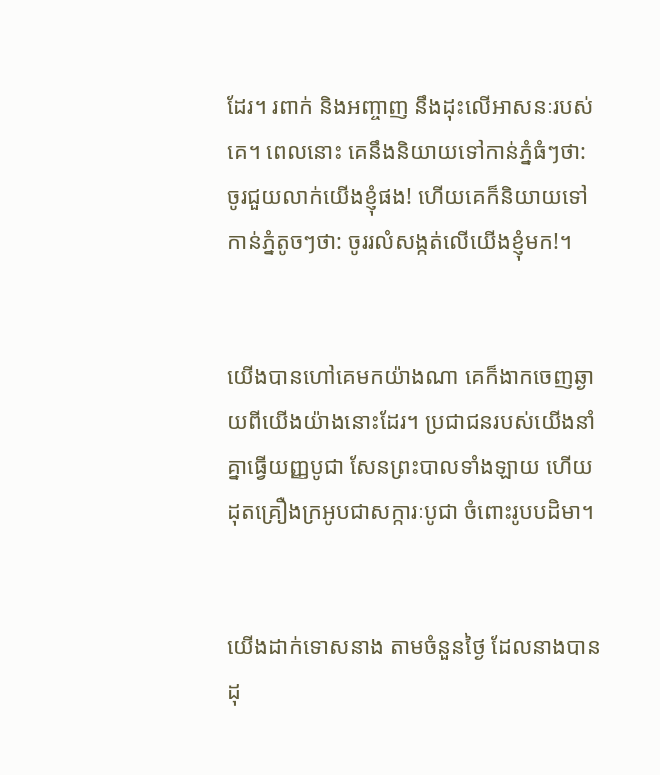ដែរ។ រពាក់ និងអញ្ចាញ នឹងដុះលើអាសនៈរបស់គេ។ ពេលនោះ គេនឹងនិយាយទៅកាន់ភ្នំធំៗថា: ចូរជួយលាក់យើងខ្ញុំផង! ហើយគេក៏និយាយទៅកាន់ភ្នំតូចៗថា: ចូររលំសង្កត់លើយើងខ្ញុំមក!។


យើងបានហៅគេមកយ៉ាងណា គេក៏ងាកចេញឆ្ងាយពីយើងយ៉ាងនោះដែរ។ ប្រជា‌ជនរបស់យើងនាំគ្នាធ្វើយញ្ញ‌បូជា សែនព្រះបាលទាំង‌ឡាយ ហើយដុតគ្រឿងក្រអូបជាសក្ការៈបូជា ចំពោះរូបបដិមា។


យើងដាក់ទោសនាង តាមចំនួនថ្ងៃ ដែលនាងបានដុ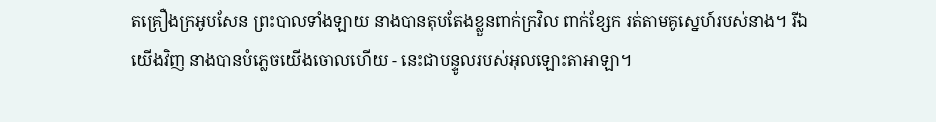តគ្រឿងក្រអូបសែន ព្រះបាលទាំង‌ឡាយ នាងបានតុប‌តែងខ្លួនពាក់ក្រវិល ពាក់ខ្សែក រត់តាមគូស្នេហ៍របស់នាង។ រីឯយើងវិញ នាងបានបំភ្លេចយើងចោលហើយ - នេះជាបន្ទូលរបស់អុលឡោះ‌តាអាឡា។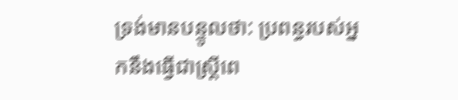ទ្រង់មានបន្ទូលថា: ប្រពន្ធរបស់អ្នកនឹងធ្វើជាស្ត្រីពេ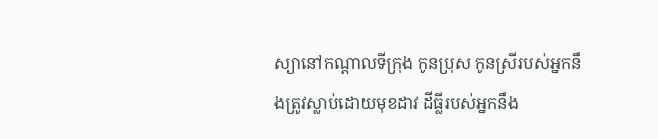ស្យានៅកណ្ដាលទីក្រុង កូនប្រុស កូនស្រីរបស់អ្នកនឹងត្រូវស្លាប់ដោយមុខដាវ ដីធ្លីរបស់អ្នកនឹង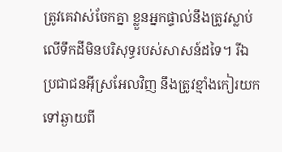ត្រូវគេវាស់ចែកគ្នា ខ្លួនអ្នកផ្ទាល់នឹងត្រូវស្លាប់លើទឹកដីមិនបរិសុទ្ធរបស់សាសន៍ដទៃ។ រីឯប្រជា‌ជនអ៊ីស្រ‌អែលវិញ នឹងត្រូវខ្មាំងកៀរយកទៅឆ្ងាយពី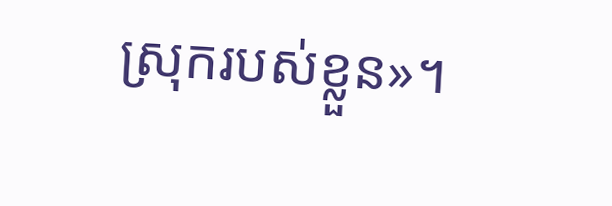ស្រុករបស់ខ្លួន»។